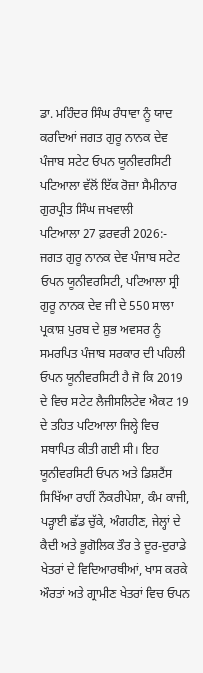ਡਾ. ਮਹਿੰਦਰ ਸਿੰਘ ਰੰਧਾਵਾ ਨੂੰ ਯਾਦ ਕਰਦਿਆਂ ਜਗਤ ਗੁਰੂ ਨਾਨਕ ਦੇਵ ਪੰਜਾਬ ਸਟੇਟ ਓਪਨ ਯੂਨੀਵਰਸਿਟੀ ਪਟਿਆਲਾ ਵੱਲੋਂ ਇੱਕ ਰੋਜ਼ਾ ਸੈਮੀਨਾਰ
ਗੁਰਪ੍ਰੀਤ ਸਿੰਘ ਜਖਵਾਲੀ
ਪਟਿਆਲਾ 27 ਫ਼ਰਵਰੀ 2026:- ਜਗਤ ਗੁਰੂ ਨਾਨਕ ਦੇਵ ਪੰਜਾਬ ਸਟੇਟ ਓਪਨ ਯੂਨੀਵਰਸਿਟੀ, ਪਟਿਆਲਾ ਸ੍ਰੀ ਗੁਰੂ ਨਾਨਕ ਦੇਵ ਜੀ ਦੇ 550 ਸਾਲਾ ਪ੍ਰਕਾਸ਼ ਪੁਰਬ ਦੇ ਸ਼ੁਭ ਅਵਸਰ ਨੂੰ ਸਮਰਪਿਤ ਪੰਜਾਬ ਸਰਕਾਰ ਦੀ ਪਹਿਲੀ ਓਪਨ ਯੂਨੀਵਰਸਿਟੀ ਹੈ ਜੋ ਕਿ 2019 ਦੇ ਵਿਚ ਸਟੇਟ ਲੈਜੀਸਲਿਟੇਵ ਐਕਟ 19 ਦੇ ਤਹਿਤ ਪਟਿਆਲਾ ਜਿਲ੍ਹੇ ਵਿਚ ਸਥਾਪਿਤ ਕੀਤੀ ਗਈ ਸੀ। ਇਹ ਯੂਨੀਵਰਸਿਟੀ ਓਪਨ ਅਤੇ ਡਿਸ਼ਟੈਂਸ ਸਿਖਿੱਆ ਰਾਹੀਂ ਨੌਕਰੀਪੇਸ਼ਾ, ਕੰਮ ਕਾਜੀ, ਪੜ੍ਹਾਈ ਛੱਡ ਚੁੱਕੇ, ਅੰਗਹੀਣ, ਜੇਲ੍ਹਾਂ ਦੇ ਕੈਦੀ ਅਤੇ ਭੂਗੋਲਿਕ ਤੌਰ ਤੇ ਦੂਰ-ਦੁਰਾਡੇ ਖੇਤਰਾਂ ਦੇ ਵਿਦਿਆਰਥੀਆਂ, ਖਾਸ ਕਰਕੇ ਔਰਤਾਂ ਅਤੇ ਗ੍ਰਾਮੀਣ ਖੇਤਰਾਂ ਵਿਚ ਓਪਨ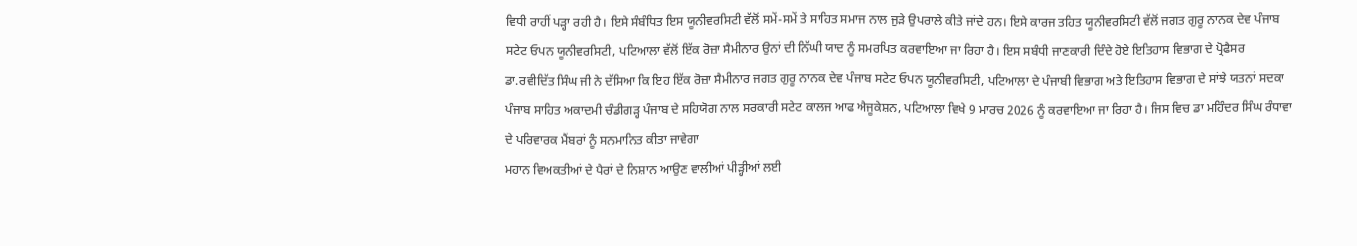ਵਿਧੀ ਰਾਹੀਂ ਪੜ੍ਹਾ ਰਹੀ ਹੈ। ਇਸੇ ਸੰਬੰਧਿਤ ਇਸ ਯੂਨੀਵਰਸਿਟੀ ਵੱਲੋਂ ਸਮੇਂ-ਸਮੇਂ ਤੇ ਸਾਹਿਤ ਸਮਾਜ ਨਾਲ ਜੁੜੇ ਉਪਰਾਲੇ ਕੀਤੇ ਜਾਂਦੇ ਹਨ। ਇਸੇ ਕਾਰਜ ਤਹਿਤ ਯੂਨੀਵਰਸਿਟੀ ਵੱਲੋਂ ਜਗਤ ਗੁਰੂ ਨਾਨਕ ਦੇਵ ਪੰਜਾਬ ਸਟੇਟ ਓਪਨ ਯੂਨੀਵਰਸਿਟੀ, ਪਟਿਆਲਾ ਵੱਲੋਂ ਇੱਕ ਰੋਜ਼ਾ ਸੈਮੀਨਾਰ ਉਨਾਂ ਦੀ ਨਿੱਘੀ ਯਾਦ ਨੂੰ ਸਮਰਪਿਤ ਕਰਵਾਇਆ ਜਾ ਰਿਹਾ ਹੈ। ਇਸ ਸਬੰਧੀ ਜਾਣਕਾਰੀ ਦਿੰਦੇ ਹੋਏ ਇਤਿਹਾਸ ਵਿਭਾਗ ਦੇ ਪ੍ਰੋਫੈਸਰ ਡਾ.ਰਵੀਦਿੱਤ ਸਿੰਘ ਜੀ ਨੇ ਦੱਸਿਆ ਕਿ ਇਹ ਇੱਕ ਰੋਜ਼ਾ ਸੈਮੀਨਾਰ ਜਗਤ ਗੁਰੂ ਨਾਨਕ ਦੇਵ ਪੰਜਾਬ ਸਟੇਟ ਓਪਨ ਯੂਨੀਵਰਸਿਟੀ, ਪਟਿਆਲਾ ਦੇ ਪੰਜਾਬੀ ਵਿਭਾਗ ਅਤੇ ਇਤਿਹਾਸ ਵਿਭਾਗ ਦੇ ਸਾਂਝੇ ਯਤਨਾਂ ਸਦਕਾ ਪੰਜਾਬ ਸਾਹਿਤ ਅਕਾਦਮੀ ਚੰਡੀਗੜ੍ਹ ਪੰਜਾਬ ਦੇ ਸਹਿਯੋਗ ਨਾਲ ਸਰਕਾਰੀ ਸਟੇਟ ਕਾਲਜ ਆਫ ਐਜੂਕੇਸ਼ਨ, ਪਟਿਆਲਾ ਵਿਖੇ 9 ਮਾਰਚ 2026 ਨੂੰ ਕਰਵਾਇਆ ਜਾ ਰਿਹਾ ਹੈ। ਜਿਸ ਵਿਚ ਡਾ ਮਹਿੰਦਰ ਸਿੰਘ ਰੰਧਾਵਾ ਦੇ ਪਰਿਵਾਰਕ ਮੈਂਬਰਾਂ ਨੂੰ ਸਨਮਾਨਿਤ ਕੀਤਾ ਜਾਵੇਗਾ
ਮਹਾਨ ਵਿਅਕਤੀਆਂ ਦੇ ਪੈਰਾਂ ਦੇ ਨਿਸ਼ਾਨ ਆਉਣ ਵਾਲੀਆਂ ਪੀੜ੍ਹੀਆਂ ਲਈ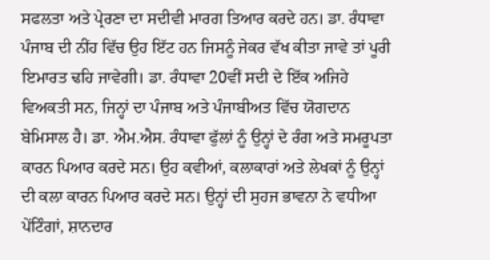ਸਫਲਤਾ ਅਤੇ ਪ੍ਰੇਰਣਾ ਦਾ ਸਦੀਵੀ ਮਾਰਗ ਤਿਆਰ ਕਰਦੇ ਹਨ। ਡਾ. ਰੰਧਾਵਾ ਪੰਜਾਬ ਦੀ ਨੀਂਹ ਵਿੱਚ ਉਹ ਇੱਟ ਹਨ ਜਿਸਨੂੰ ਜੇਕਰ ਵੱਖ ਕੀਤਾ ਜਾਵੇ ਤਾਂ ਪੂਰੀ ਇਮਾਰਤ ਢਹਿ ਜਾਵੇਗੀ। ਡਾ. ਰੰਧਾਵਾ 20ਵੀਂ ਸਦੀ ਦੇ ਇੱਕ ਅਜਿਹੇ ਵਿਅਕਤੀ ਸਨ, ਜਿਨ੍ਹਾਂ ਦਾ ਪੰਜਾਬ ਅਤੇ ਪੰਜਾਬੀਅਤ ਵਿੱਚ ਯੋਗਦਾਨ ਬੇਮਿਸਾਲ ਹੈ। ਡਾ. ਐਮ.ਐਸ. ਰੰਧਾਵਾ ਫੁੱਲਾਂ ਨੂੰ ਉਨ੍ਹਾਂ ਦੇ ਰੰਗ ਅਤੇ ਸਮਰੂਪਤਾ ਕਾਰਨ ਪਿਆਰ ਕਰਦੇ ਸਨ। ਉਹ ਕਵੀਆਂ, ਕਲਾਕਾਰਾਂ ਅਤੇ ਲੇਖਕਾਂ ਨੂੰ ਉਨ੍ਹਾਂ ਦੀ ਕਲਾ ਕਾਰਨ ਪਿਆਰ ਕਰਦੇ ਸਨ। ਉਨ੍ਹਾਂ ਦੀ ਸੁਹਜ ਭਾਵਨਾ ਨੇ ਵਧੀਆ ਪੇਂਟਿੰਗਾਂ, ਸ਼ਾਨਦਾਰ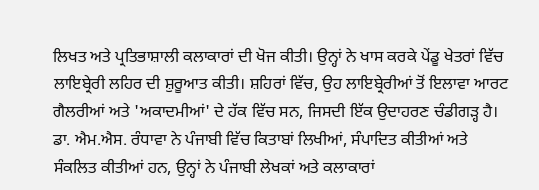ਲਿਖਤ ਅਤੇ ਪ੍ਰਤਿਭਾਸ਼ਾਲੀ ਕਲਾਕਾਰਾਂ ਦੀ ਖੋਜ ਕੀਤੀ। ਉਨ੍ਹਾਂ ਨੇ ਖਾਸ ਕਰਕੇ ਪੇਂਡੂ ਖੇਤਰਾਂ ਵਿੱਚ ਲਾਇਬ੍ਰੇਰੀ ਲਹਿਰ ਦੀ ਸ਼ੁਰੂਆਤ ਕੀਤੀ। ਸ਼ਹਿਰਾਂ ਵਿੱਚ, ਉਹ ਲਾਇਬ੍ਰੇਰੀਆਂ ਤੋਂ ਇਲਾਵਾ ਆਰਟ ਗੈਲਰੀਆਂ ਅਤੇ 'ਅਕਾਦਮੀਆਂ' ਦੇ ਹੱਕ ਵਿੱਚ ਸਨ, ਜਿਸਦੀ ਇੱਕ ਉਦਾਹਰਣ ਚੰਡੀਗੜ੍ਹ ਹੈ।
ਡਾ. ਐਮ.ਐਸ. ਰੰਧਾਵਾ ਨੇ ਪੰਜਾਬੀ ਵਿੱਚ ਕਿਤਾਬਾਂ ਲਿਖੀਆਂ, ਸੰਪਾਦਿਤ ਕੀਤੀਆਂ ਅਤੇ ਸੰਕਲਿਤ ਕੀਤੀਆਂ ਹਨ, ਉਨ੍ਹਾਂ ਨੇ ਪੰਜਾਬੀ ਲੇਖਕਾਂ ਅਤੇ ਕਲਾਕਾਰਾਂ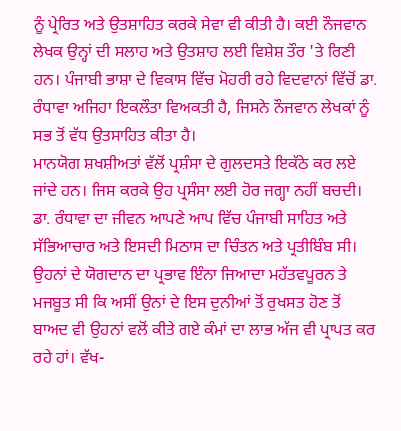ਨੂੰ ਪ੍ਰੇਰਿਤ ਅਤੇ ਉਤਸ਼ਾਹਿਤ ਕਰਕੇ ਸੇਵਾ ਵੀ ਕੀਤੀ ਹੈ। ਕਈ ਨੌਜਵਾਨ ਲੇਖਕ ਉਨ੍ਹਾਂ ਦੀ ਸਲਾਹ ਅਤੇ ਉਤਸ਼ਾਹ ਲਈ ਵਿਸ਼ੇਸ਼ ਤੌਰ 'ਤੇ ਰਿਣੀ ਹਨ। ਪੰਜਾਬੀ ਭਾਸ਼ਾ ਦੇ ਵਿਕਾਸ ਵਿੱਚ ਮੋਹਰੀ ਰਹੇ ਵਿਦਵਾਨਾਂ ਵਿੱਚੋਂ ਡਾ. ਰੰਧਾਵਾ ਅਜਿਹਾ ਇਕਲੌਤਾ ਵਿਅਕਤੀ ਹੈ, ਜਿਸਨੇ ਨੌਜਵਾਨ ਲੇਖਕਾਂ ਨੂੰ ਸਭ ਤੋਂ ਵੱਧ ਉਤਸਾਹਿਤ ਕੀਤਾ ਹੈ।
ਮਾਨਯੋਗ ਸ਼ਖਸ਼ੀਅਤਾਂ ਵੱਲੋਂ ਪ੍ਰਸ਼ੰਸਾ ਦੇ ਗੁਲਦਸਤੇ ਇਕੱਠੇ ਕਰ ਲਏ ਜਾਂਦੇ ਹਨ। ਜਿਸ ਕਰਕੇ ਉਹ ਪ੍ਰਸੰਸਾ ਲਈ ਹੋਰ ਜਗ੍ਹਾ ਨਹੀਂ ਬਚਦੀ। ਡਾ. ਰੰਧਾਵਾ ਦਾ ਜੀਵਨ ਆਪਣੇ ਆਪ ਵਿੱਚ ਪੰਜਾਬੀ ਸਾਹਿਤ ਅਤੇ ਸੱਭਿਆਚਾਰ ਅਤੇ ਇਸਦੀ ਮਿਠਾਸ ਦਾ ਚਿੰਤਨ ਅਤੇ ਪ੍ਰਤੀਬਿੰਬ ਸੀ। ਉਹਨਾਂ ਦੇ ਯੋਗਦਾਨ ਦਾ ਪ੍ਰਭਾਵ ਇੰਨਾ ਜਿਆਦਾ ਮਹੱਤਵਪੂਰਨ ਤੇ ਮਜਬੂਤ ਸੀ ਕਿ ਅਸੀਂ ਉਨਾਂ ਦੇ ਇਸ ਦੁਨੀਆਂ ਤੋਂ ਰੁਖਸਤ ਹੋਣ ਤੋਂ ਬਾਅਦ ਵੀ ਉਹਨਾਂ ਵਲੋਂ ਕੀਤੇ ਗਏ ਕੰਮਾਂ ਦਾ ਲਾਭ ਅੱਜ ਵੀ ਪ੍ਰਾਪਤ ਕਰ ਰਹੇ ਹਾਂ। ਵੱਖ-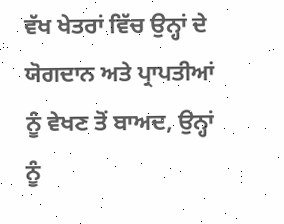ਵੱਖ ਖੇਤਰਾਂ ਵਿੱਚ ਉਨ੍ਹਾਂ ਦੇ ਯੋਗਦਾਨ ਅਤੇ ਪ੍ਰਾਪਤੀਆਂ ਨੂੰ ਵੇਖਣ ਤੋਂ ਬਾਅਦ, ਉਨ੍ਹਾਂ ਨੂੰ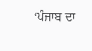‘ਪੰਜਾਬ ਦਾ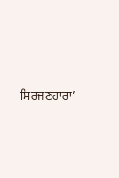ਸਿਰਜਣਹਾਰਾ’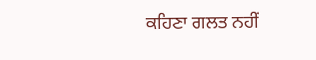ਕਹਿਣਾ ਗਲਤ ਨਹੀਂ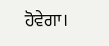ਹੋਵੇਗਾ।